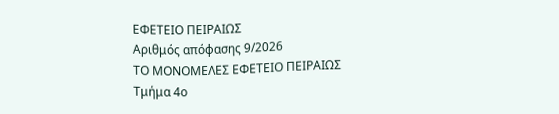ΕΦΕΤΕΙΟ ΠΕΙΡΑΙΩΣ
Αριθμός απόφασης 9/2026
ΤΟ ΜΟΝΟΜΕΛΕΣ ΕΦΕΤΕΙΟ ΠΕΙΡΑΙΩΣ
Τμήμα 4ο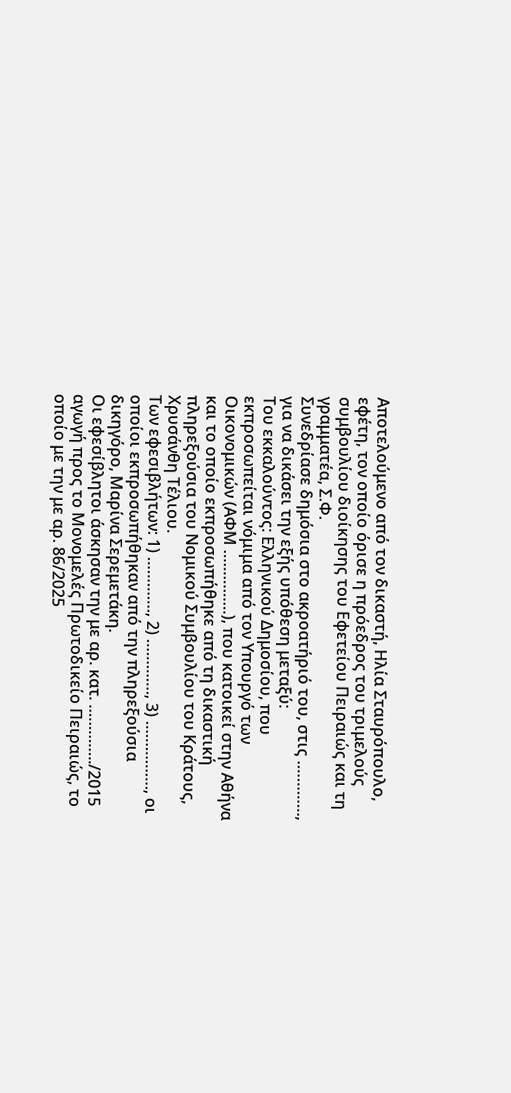Αποτελούμενο από τον δικαστή, Ηλία Σταυρόπουλο, εφέτη, τον οποίο όρισε η πρόεδρος του τριμελούς συμβουλίου διοίκησης του Εφετείου Πειραιώς και τη γραμματέα, Σ.Φ.
Συνεδρίασε δημόσια στο ακροατήριό του, στις …………., για να δικάσει την εξής υπόθεση μεταξύ:
Του εκκαλούντος: Ελληνικού Δημοσίου, που εκπροσωπείται νόμιμα από τον Υπουργό των Οικονομικών (ΑΦΜ ……………), που κατοικεί στην Αθήνα και το οποίο εκπροσωπήθηκε από τη δικαστική πληρεξούσια του Νομικού Συμβουλίου του Κράτους, Χρυσάνθη Τέλιου.
Των εφεσιβλήτων: 1) …………., 2) …………., 3) ……………., οι οποίοι εκπροσωπήθηκαν από την πληρεξούσια δικηγόρο, Μαρίνα Σερεμετάκη.
Οι εφεσίβλητοι άσκησαν την με αρ. κατ. …………../2015 αγωγή προς το Μονομελές Πρωτοδικείο Πειραιώς, το οποίο με την με αρ. 86/2025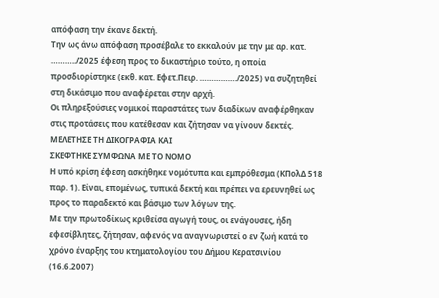απόφαση την έκανε δεκτή.
Την ως άνω απόφαση προσέβαλε το εκκαλούν με την με αρ. κατ. ………../2025 έφεση προς το δικαστήριο τούτο, η οποία προσδιορίστηκε (εκθ. κατ. Εφετ.Πειρ. ……………./2025) να συζητηθεί στη δικάσιμο που αναφέρεται στην αρχή.
Οι πληρεξούσιες νομικοί παραστάτες των διαδίκων αναφέρθηκαν στις προτάσεις που κατέθεσαν και ζήτησαν να γίνουν δεκτές.
ΜΕΛΕΤΗΣΕ ΤΗ ΔΙΚΟΓΡΑΦΙΑ ΚΑΙ
ΣΚΕΦΤΗΚΕ ΣΥΜΦΩΝΑ ΜΕ ΤΟ ΝΟΜΟ
Η υπό κρίση έφεση ασκήθηκε νομότυπα και εμπρόθεσμα (ΚΠολΔ 518 παρ. 1). Είναι, επομένως, τυπικά δεκτή και πρέπει να ερευνηθεί ως προς το παραδεκτό και βάσιμο των λόγων της.
Με την πρωτοδίκως κριθείσα αγωγή τους, οι ενάγουσες, ήδη εφεσίβλητες, ζήτησαν, αφενός να αναγνωριστεί ο εν ζωή κατά το χρόνο έναρξης του κτηματολογίου του Δήμου Κερατσινίου (16.6.2007)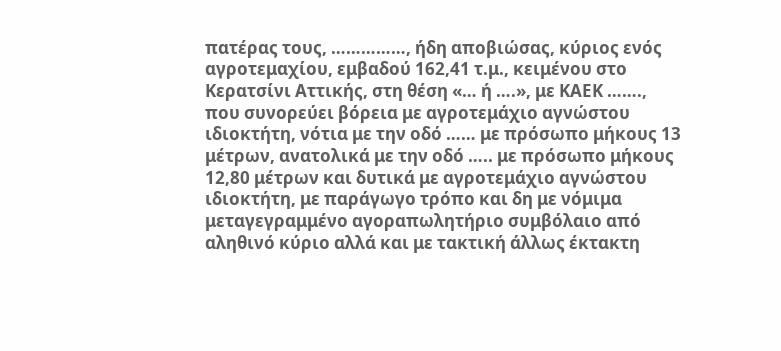πατέρας τους, ……………, ήδη αποβιώσας, κύριος ενός αγροτεμαχίου, εμβαδού 162,41 τ.μ., κειμένου στο Κερατσίνι Αττικής, στη θέση «… ή ….», με ΚΑΕΚ ……., που συνορεύει βόρεια με αγροτεμάχιο αγνώστου ιδιοκτήτη, νότια με την οδό …… με πρόσωπο μήκους 13 μέτρων, ανατολικά με την οδό ….. με πρόσωπο μήκους 12,80 μέτρων και δυτικά με αγροτεμάχιο αγνώστου ιδιοκτήτη, με παράγωγο τρόπο και δη με νόμιμα μεταγεγραμμένο αγοραπωλητήριο συμβόλαιο από αληθινό κύριο αλλά και με τακτική άλλως έκτακτη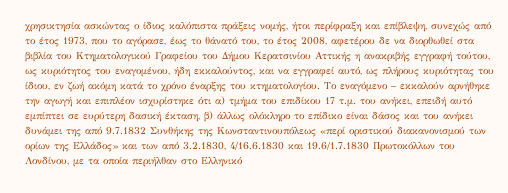χρησικτησία ασκώντας ο ίδιος καλόπιστα πράξεις νομής, ήτοι περίφραξη και επίβλεψη, συνεχώς από το έτος 1973, που το αγόρασε, έως το θάνατό του, το έτος 2008, αφετέρου δε να διορθωθεί στα βιβλία του Κτηματολογικού Γραφείου του Δήμου Κερατσινίου Αττικής η ανακριβής εγγραφή τούτου, ως κυριότητος του εναγομένου, ήδη εκκαλούντος, και να εγγραφεί αυτό, ως πλήρους κυριότητας του ίδιου, εν ζωή ακόμη κατά το χρόνο έναρξης του κτηματολογίου. Το εναγόμενο – εκκαλούν αρνήθηκε την αγωγή και επιπλέον ισχυρίστηκε ότι α) τμήμα του επιδίκου 17 τ.μ. του ανήκει, επειδή αυτό εμπίπτει σε ευρύτερη δασική έκταση, β) άλλως ολόκληρο το επίδικο είναι δάσος και του ανήκει δυνάμει της από 9.7.1832 Συνθήκης της Κωνσταντινουπόλεως «περί οριστικού διακανονισμού των ορίων της Ελλάδος» και των από 3.2.1830, 4/16.6.1830 και 19.6/1.7.1830 Πρωτοκόλλων του Λονδίνου, με τα οποία περιήλθαν στο Ελληνικό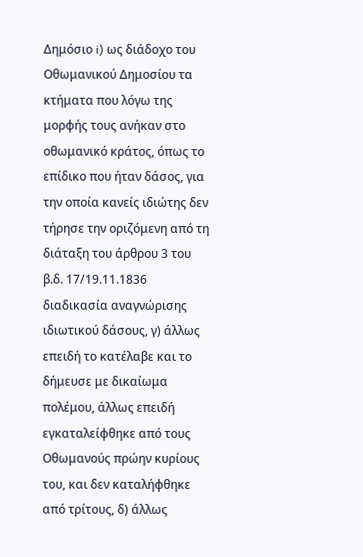Δημόσιο i) ως διάδοχο του Οθωμανικού Δημοσίου τα κτήματα που λόγω της μορφής τους ανήκαν στο οθωμανικό κράτος, όπως το επίδικο που ήταν δάσος, για την οποία κανείς ιδιώτης δεν τήρησε την οριζόμενη από τη διάταξη του άρθρου 3 του β.δ. 17/19.11.1836 διαδικασία αναγνώρισης ιδιωτικού δάσους, γ) άλλως επειδή το κατέλαβε και το δήμευσε με δικαίωμα πολέμου, άλλως επειδή εγκαταλείφθηκε από τους Οθωμανούς πρώην κυρίους του, και δεν καταλήφθηκε από τρίτους, δ) άλλως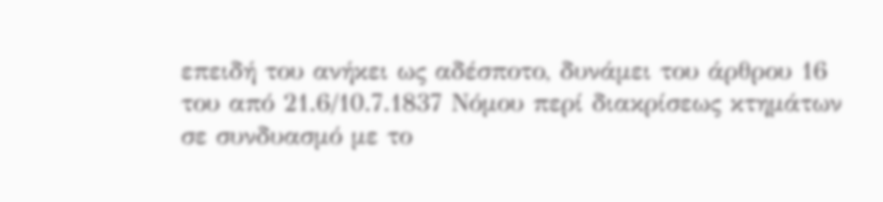επειδή του ανήκει ως αδέσποτο, δυνάμει του άρθρου 16 του από 21.6/10.7.1837 Νόμου περί διακρίσεως κτημάτων σε συνδυασμό με το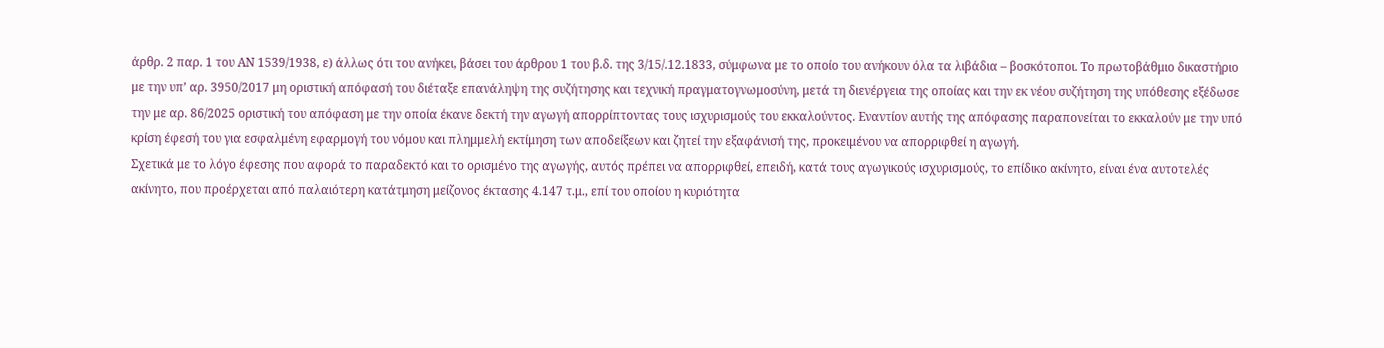άρθρ. 2 παρ. 1 του ΑΝ 1539/1938, ε) άλλως ότι του ανήκει, βάσει του άρθρου 1 του β.δ. της 3/15/.12.1833, σύμφωνα με το οποίο του ανήκουν όλα τα λιβάδια – βοσκότοποι. Το πρωτοβάθμιο δικαστήριο με την υπ’ αρ. 3950/2017 μη οριστική απόφασή του διέταξε επανάληψη της συζήτησης και τεχνική πραγματογνωμοσύνη, μετά τη διενέργεια της οποίας και την εκ νέου συζήτηση της υπόθεσης εξέδωσε την με αρ. 86/2025 οριστική του απόφαση με την οποία έκανε δεκτή την αγωγή απορρίπτοντας τους ισχυρισμούς του εκκαλούντος. Εναντίον αυτής της απόφασης παραπονείται το εκκαλούν με την υπό κρίση έφεσή του για εσφαλμένη εφαρμογή του νόμου και πλημμελή εκτίμηση των αποδείξεων και ζητεί την εξαφάνισή της, προκειμένου να απορριφθεί η αγωγή.
Σχετικά με το λόγο έφεσης που αφορά το παραδεκτό και το ορισμένο της αγωγής, αυτός πρέπει να απορριφθεί, επειδή, κατά τους αγωγικούς ισχυρισμούς, το επίδικο ακίνητο, είναι ένα αυτοτελές ακίνητο, που προέρχεται από παλαιότερη κατάτμηση μείζονος έκτασης 4.147 τ.μ., επί του οποίου η κυριότητα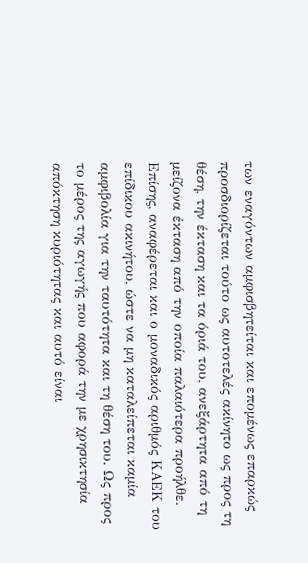των εναγόντων αμφισβητείται και επομένως επαρκώς προσδιορίζεται τούτο ως αυτοτελές ακίνητο ως προς τη θέση, την έκταση και τα όριά του, ανεξάρτητα από τη μείζονα έκταση από την οποία παλαιότερα προήλθε. Επίσης, αναφέρεται και ο μοναδικός αριθμός ΚΑΕΚ του επίδικου ακινήτου, ώστε να μη καταλείπεται καμία αμφιβολία για την ταυτότητα και τη θέση του. Ως προς το μέρος της αγωγής που αφορά την με χρησικτησία απόκτηση κυριότητας και αυτό είναι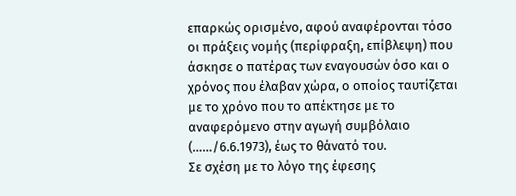επαρκώς ορισμένο, αφού αναφέρονται τόσο οι πράξεις νομής (περίφραξη, επίβλεψη) που άσκησε ο πατέρας των εναγουσών όσο και ο χρόνος που έλαβαν χώρα, ο οποίος ταυτίζεται με το χρόνο που το απέκτησε με το αναφερόμενο στην αγωγή συμβόλαιο (……/6.6.1973), έως το θάνατό του.
Σε σχέση με το λόγο της έφεσης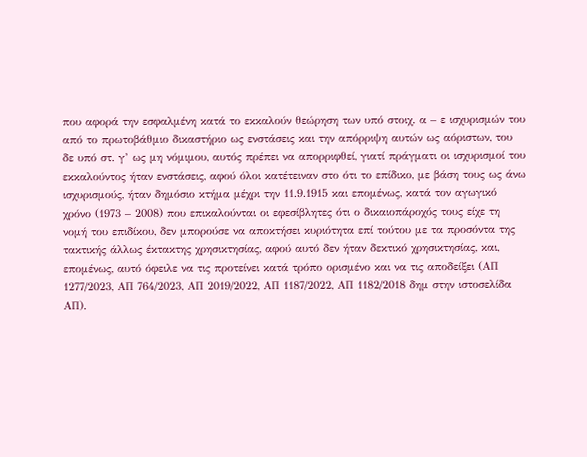που αφορά την εσφαλμένη κατά το εκκαλούν θεώρηση των υπό στοιχ. α – ε ισχυρισμών του από το πρωτοβάθμιο δικαστήριο ως ενστάσεις και την απόρριψη αυτών ως αόριστων, του δε υπό στ. γ’ ως μη νόμιμου, αυτός πρέπει να απορριφθεί, γιατί πράγματι οι ισχυρισμοί του εκκαλούντος ήταν ενστάσεις, αφού όλοι κατέτειναν στο ότι το επίδικο, με βάση τους ως άνω ισχυρισμούς, ήταν δημόσιο κτήμα μέχρι την 11.9.1915 και επομένως, κατά τον αγωγικό χρόνο (1973 – 2008) που επικαλούνται οι εφεσίβλητες ότι ο δικαιοπάροχός τους είχε τη νομή του επιδίκου, δεν μπορούσε να αποκτήσει κυριότητα επί τούτου με τα προσόντα της τακτικής άλλως έκτακτης χρησικτησίας, αφού αυτό δεν ήταν δεκτικό χρησικτησίας, και, επομένως, αυτό όφειλε να τις προτείνει κατά τρόπο ορισμένο και να τις αποδείξει (ΑΠ 1277/2023, ΑΠ 764/2023, ΑΠ 2019/2022, ΑΠ 1187/2022, ΑΠ 1182/2018 δημ στην ιστοσελίδα ΑΠ).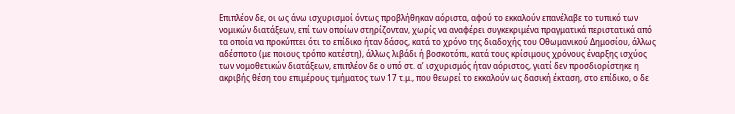Επιπλέον δε, οι ως άνω ισχυρισμοί όντως προβλήθηκαν αόριστα, αφού το εκκαλούν επανέλαβε το τυπικό των νομικών διατάξεων, επί των οποίων στηρίζονταν, χωρίς να αναφέρει συγκεκριμένα πραγματικά περιστατικά από τα οποία να προκύπτει ότι το επίδικο ήταν δάσος, κατά το χρόνο της διαδοχής του Οθωμανικού Δημοσίου, άλλως αδέσποτο (με ποιους τρόπο κατέστη), άλλως λιβάδι ή βοσκοτόπι, κατά τους κρίσιμους χρόνους έναρξης ισχύος των νομοθετικών διατάξεων, επιπλέον δε ο υπό στ. α’ ισχυρισμός ήταν αόριστος, γιατί δεν προσδιορίστηκε η ακριβής θέση του επιμέρους τμήματος των 17 τ.μ., που θεωρεί το εκκαλούν ως δασική έκταση, στο επίδικο, ο δε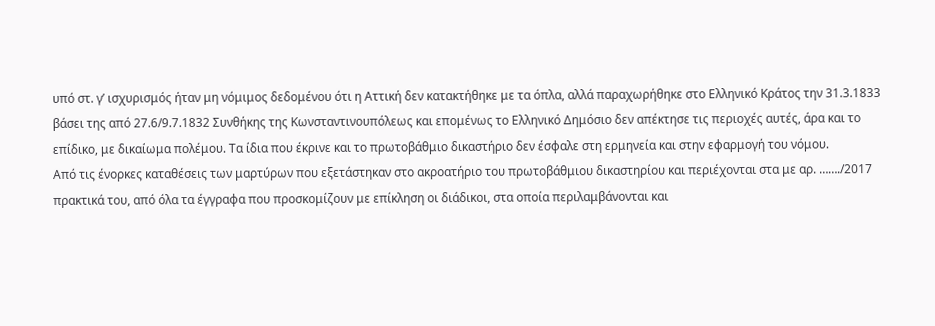υπό στ. γ’ ισχυρισμός ήταν μη νόμιμος δεδομένου ότι η Αττική δεν κατακτήθηκε με τα όπλα, αλλά παραχωρήθηκε στο Ελληνικό Κράτος την 31.3.1833 βάσει της από 27.6/9.7.1832 Συνθήκης της Κωνσταντινουπόλεως και επομένως το Ελληνικό Δημόσιο δεν απέκτησε τις περιοχές αυτές, άρα και το επίδικο, με δικαίωμα πολέμου. Τα ίδια που έκρινε και το πρωτοβάθμιο δικαστήριο δεν έσφαλε στη ερμηνεία και στην εφαρμογή του νόμου.
Από τις ένορκες καταθέσεις των μαρτύρων που εξετάστηκαν στο ακροατήριο του πρωτοβάθμιου δικαστηρίου και περιέχονται στα με αρ. ……./2017 πρακτικά του, από όλα τα έγγραφα που προσκομίζουν με επίκληση οι διάδικοι, στα οποία περιλαμβάνονται και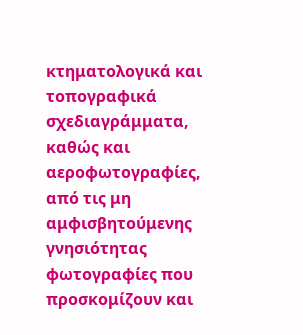κτηματολογικά και τοπογραφικά σχεδιαγράμματα, καθώς και αεροφωτογραφίες, από τις μη αμφισβητούμενης γνησιότητας φωτογραφίες που προσκομίζουν και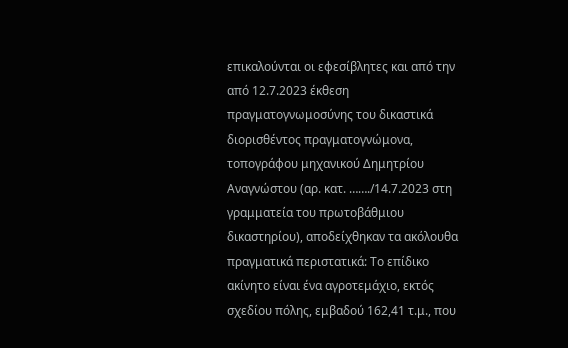επικαλούνται οι εφεσίβλητες και από την από 12.7.2023 έκθεση πραγματογνωμοσύνης του δικαστικά διορισθέντος πραγματογνώμονα, τοπογράφου μηχανικού Δημητρίου Αναγνώστου (αρ. κατ. ……./14.7.2023 στη γραμματεία του πρωτοβάθμιου δικαστηρίου), αποδείχθηκαν τα ακόλουθα πραγματικά περιστατικά: Το επίδικο ακίνητο είναι ένα αγροτεμάχιο, εκτός σχεδίου πόλης, εμβαδού 162,41 τ.μ., που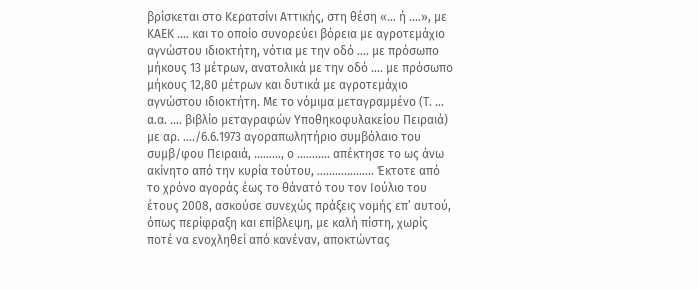βρίσκεται στο Κερατσίνι Αττικής, στη θέση «… ή ….», με ΚΑΕΚ …. και το οποίο συνορεύει βόρεια με αγροτεμάχιο αγνώστου ιδιοκτήτη, νότια με την οδό …. με πρόσωπο μήκους 13 μέτρων, ανατολικά με την οδό …. με πρόσωπο μήκους 12,80 μέτρων και δυτικά με αγροτεμάχιο αγνώστου ιδιοκτήτη. Με το νόμιμα μεταγραμμένο (Τ. … α.α. …. βιβλίο μεταγραφών Υποθηκοφυλακείου Πειραιά) με αρ. …./6.6.1973 αγοραπωλητήριο συμβόλαιο του συμβ/φου Πειραιά, ………, ο ……….. απέκτησε το ως άνω ακίνητο από την κυρία τούτου, ………………. Έκτοτε από το χρόνο αγοράς έως το θάνατό του τον Ιούλιο του έτους 2008, ασκούσε συνεχώς πράξεις νομής επ’ αυτού, όπως περίφραξη και επίβλεψη, με καλή πίστη, χωρίς ποτέ να ενοχληθεί από κανέναν, αποκτώντας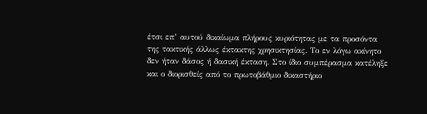έτσι επ’ αυτού δικαίωμα πλήρους κυριότητας με τα προσόντα της τακτικής άλλως έκτακτης χρησικτησίας. Το εν λόγω ακίνητο δεν ήταν δάσος ή δασική έκταση. Στο ίδιο συμπέρασμα κατέληξε και ο διορισθείς από το πρωτοβάθμιο δικαστήριο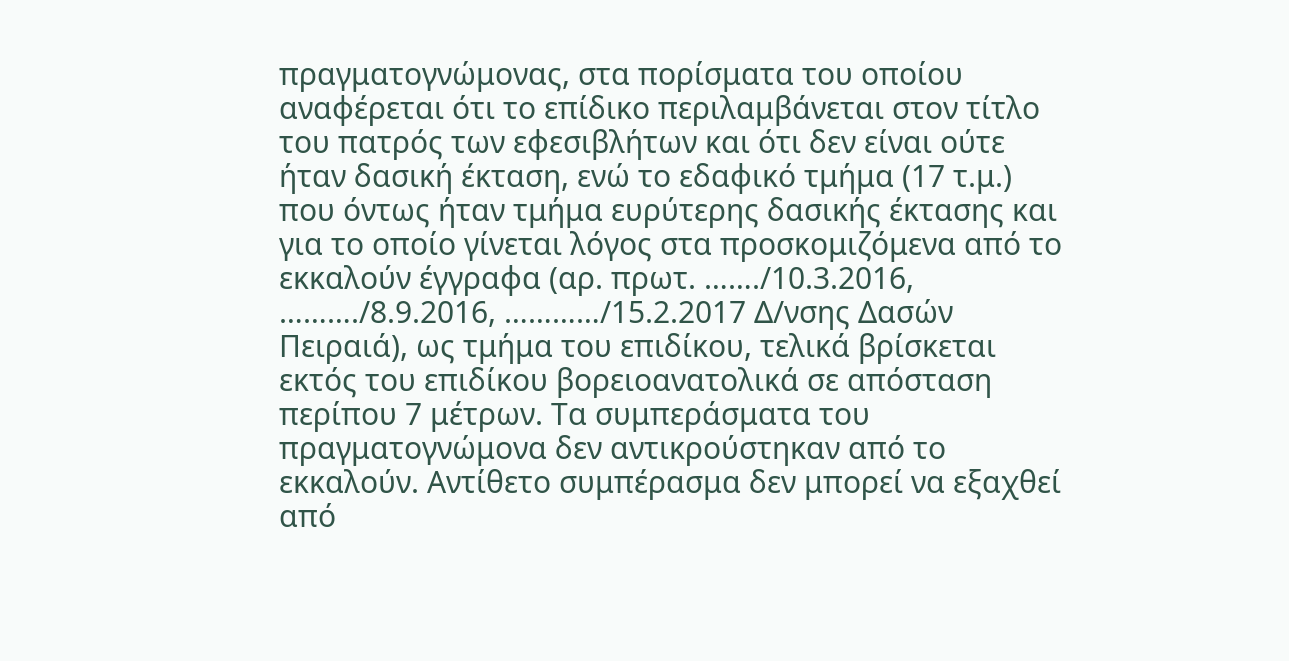πραγματογνώμονας, στα πορίσματα του οποίου αναφέρεται ότι το επίδικο περιλαμβάνεται στον τίτλο του πατρός των εφεσιβλήτων και ότι δεν είναι ούτε ήταν δασική έκταση, ενώ το εδαφικό τμήμα (17 τ.μ.) που όντως ήταν τμήμα ευρύτερης δασικής έκτασης και για το οποίο γίνεται λόγος στα προσκομιζόμενα από το εκκαλούν έγγραφα (αρ. πρωτ. ……./10.3.2016, ………./8.9.2016, …………/15.2.2017 Δ/νσης Δασών Πειραιά), ως τμήμα του επιδίκου, τελικά βρίσκεται εκτός του επιδίκου βορειοανατολικά σε απόσταση περίπου 7 μέτρων. Τα συμπεράσματα του πραγματογνώμονα δεν αντικρούστηκαν από το εκκαλούν. Αντίθετο συμπέρασμα δεν μπορεί να εξαχθεί από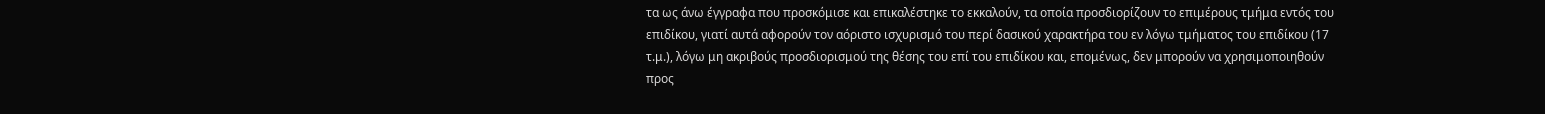τα ως άνω έγγραφα που προσκόμισε και επικαλέστηκε το εκκαλούν, τα οποία προσδιορίζουν το επιμέρους τμήμα εντός του επιδίκου, γιατί αυτά αφορούν τον αόριστο ισχυρισμό του περί δασικού χαρακτήρα του εν λόγω τμήματος του επιδίκου (17 τ.μ.), λόγω μη ακριβούς προσδιορισμού της θέσης του επί του επιδίκου και, επομένως, δεν μπορούν να χρησιμοποιηθούν προς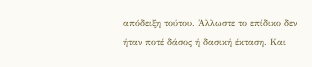απόδειξη τούτου. Άλλωστε το επίδικο δεν ήταν ποτέ δάσος ή δασική έκταση. Και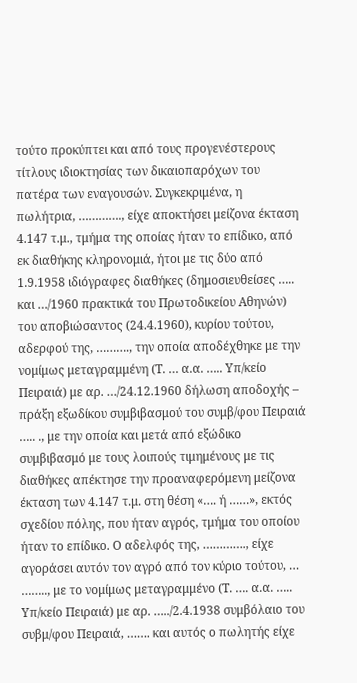τούτο προκύπτει και από τους προγενέστερους τίτλους ιδιοκτησίας των δικαιοπαρόχων του πατέρα των εναγουσών. Συγκεκριμένα, η πωλήτρια, …………., είχε αποκτήσει μείζονα έκταση 4.147 τ.μ., τμήμα της οποίας ήταν το επίδικο, από εκ διαθήκης κληρονομιά, ήτοι με τις δύο από 1.9.1958 ιδιόγραφες διαθήκες (δημοσιευθείσες ….. και …/1960 πρακτικά του Πρωτοδικείου Αθηνών) του αποβιώσαντος (24.4.1960), κυρίου τούτου, αδερφού της, ………., την οποία αποδέχθηκε με την νομίμως μεταγραμμένη (Τ. … α.α. ….. Υπ/κείο Πειραιά) με αρ. …/24.12.1960 δήλωση αποδοχής – πράξη εξωδίκου συμβιβασμού του συμβ/φου Πειραιά ….. ., με την οποία και μετά από εξώδικο συμβιβασμό με τους λοιπούς τιμημένους με τις διαθήκες απέκτησε την προαναφερόμενη μείζονα έκταση των 4.147 τ.μ. στη θέση «…. ή ……», εκτός σχεδίου πόλης, που ήταν αγρός, τμήμα του οποίου ήταν το επίδικο. Ο αδελφός της, …………., είχε αγοράσει αυτόν τον αγρό από τον κύριο τούτου, … …….., με το νομίμως μεταγραμμένο (Τ. …. α.α. ….. Υπ/κείο Πειραιά) με αρ. …../2.4.1938 συμβόλαιο του συβμ/φου Πειραιά, ……. και αυτός ο πωλητής είχε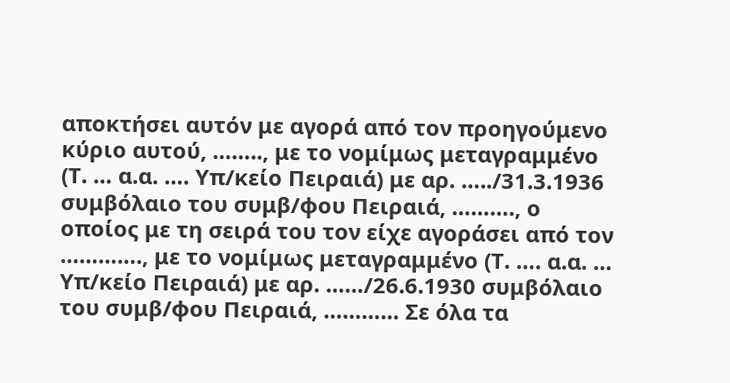αποκτήσει αυτόν με αγορά από τον προηγούμενο κύριο αυτού, …….., με το νομίμως μεταγραμμένο (Τ. … α.α. …. Υπ/κείο Πειραιά) με αρ. …../31.3.1936 συμβόλαιο του συμβ/φου Πειραιά, ………., ο οποίος με τη σειρά του τον είχε αγοράσει από τον …………., με το νομίμως μεταγραμμένο (Τ. …. α.α. … Υπ/κείο Πειραιά) με αρ. ……/26.6.1930 συμβόλαιο του συμβ/φου Πειραιά, ………… Σε όλα τα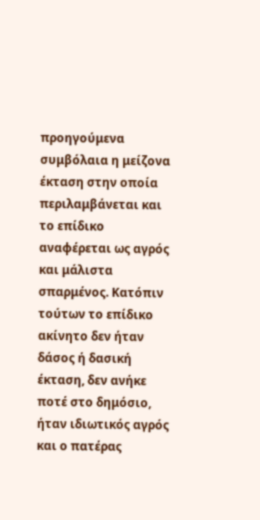προηγούμενα συμβόλαια η μείζονα έκταση στην οποία περιλαμβάνεται και το επίδικο αναφέρεται ως αγρός και μάλιστα σπαρμένος. Κατόπιν τούτων το επίδικο ακίνητο δεν ήταν δάσος ή δασική έκταση, δεν ανήκε ποτέ στο δημόσιο, ήταν ιδιωτικός αγρός και ο πατέρας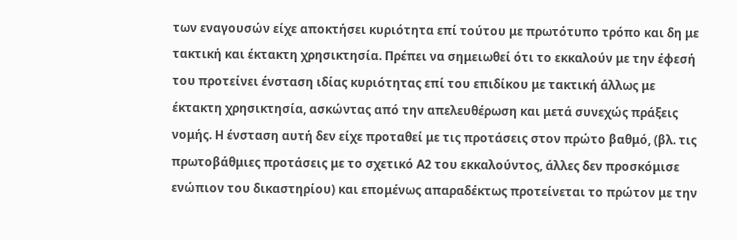των εναγουσών είχε αποκτήσει κυριότητα επί τούτου με πρωτότυπο τρόπο και δη με τακτική και έκτακτη χρησικτησία. Πρέπει να σημειωθεί ότι το εκκαλούν με την έφεσή του προτείνει ένσταση ιδίας κυριότητας επί του επιδίκου με τακτική άλλως με έκτακτη χρησικτησία, ασκώντας από την απελευθέρωση και μετά συνεχώς πράξεις νομής. Η ένσταση αυτή δεν είχε προταθεί με τις προτάσεις στον πρώτο βαθμό, (βλ. τις πρωτοβάθμιες προτάσεις με το σχετικό Α2 του εκκαλούντος, άλλες δεν προσκόμισε ενώπιον του δικαστηρίου) και επομένως απαραδέκτως προτείνεται το πρώτον με την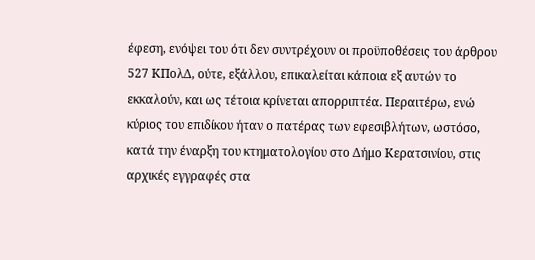έφεση, ενόψει του ότι δεν συντρέχουν οι προϋποθέσεις του άρθρου 527 ΚΠολΔ, ούτε, εξάλλου, επικαλείται κάποια εξ αυτών το εκκαλούν, και ως τέτοια κρίνεται απορριπτέα. Περαιτέρω, ενώ κύριος του επιδίκου ήταν ο πατέρας των εφεσιβλήτων, ωστόσο, κατά την έναρξη του κτηματολογίου στο Δήμο Κερατσινίου, στις αρχικές εγγραφές στα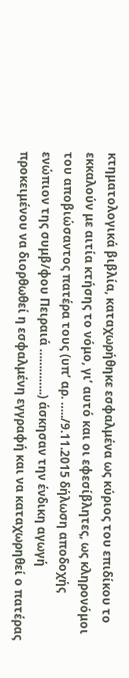κτηματολογικά βιβλία, καταχωρήθηκε εσφαλμένα ως κύριος του επιδίκου το εκκαλούν με αιτία κτήσης το νόμο, γι’ αυτό και οι εφεσίβλητες, ως κληρονόμοι του αποβιώσαντος πατέρα τους (υπ’ αρ. …../9.11.2015 δήλωση αποδοχής ενώπιον της συμβ/φου Πειραιά …………..) άσκησαν την ένδικη αγωγή προκειμένου να διορθωθεί η εσφαλμένη εγγραφή και να καταχωρηθεί ο πατέρας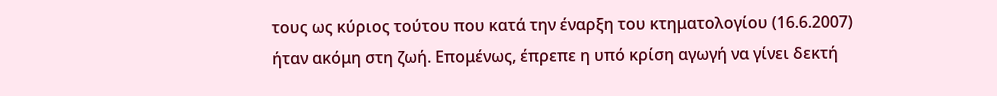τους ως κύριος τούτου που κατά την έναρξη του κτηματολογίου (16.6.2007) ήταν ακόμη στη ζωή. Επομένως, έπρεπε η υπό κρίση αγωγή να γίνει δεκτή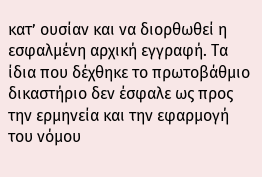κατ’ ουσίαν και να διορθωθεί η εσφαλμένη αρχική εγγραφή. Τα ίδια που δέχθηκε το πρωτοβάθμιο δικαστήριο δεν έσφαλε ως προς την ερμηνεία και την εφαρμογή του νόμου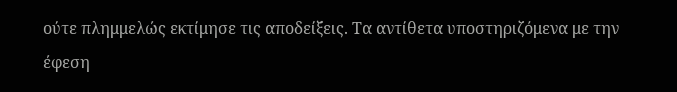ούτε πλημμελώς εκτίμησε τις αποδείξεις. Τα αντίθετα υποστηριζόμενα με την έφεση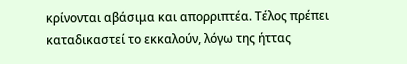κρίνονται αβάσιμα και απορριπτέα. Τέλος πρέπει καταδικαστεί το εκκαλούν, λόγω της ήττας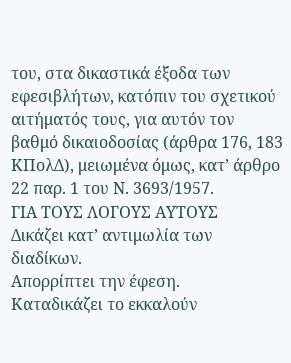του, στα δικαστικά έξοδα των εφεσιβλήτων, κατόπιν του σχετικού αιτήματός τους, για αυτόν τον βαθμό δικαιοδοσίας (άρθρα 176, 183 ΚΠολΔ), μειωμένα όμως, κατ’ άρθρο 22 παρ. 1 του Ν. 3693/1957.
ΓΙΑ ΤΟΥΣ ΛΟΓΟΥΣ ΑΥΤΟΥΣ
Δικάζει κατ’ αντιμωλία των διαδίκων.
Απορρίπτει την έφεση.
Καταδικάζει το εκκαλούν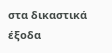στα δικαστικά έξοδα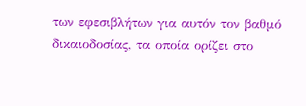των εφεσιβλήτων για αυτόν τον βαθμό δικαιοδοσίας, τα οποία ορίζει στο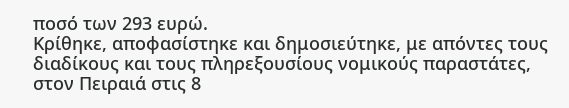ποσό των 293 ευρώ.
Κρίθηκε, αποφασίστηκε και δημοσιεύτηκε, με απόντες τους διαδίκους και τους πληρεξουσίους νομικούς παραστάτες, στον Πειραιά στις 8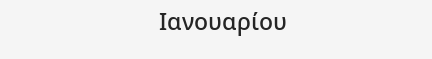Ιανουαρίου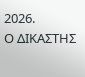2026.
Ο ΔΙΚΑΣΤΗΣ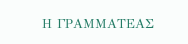Η ΓΡΑΜΜΑΤΕΑΣ